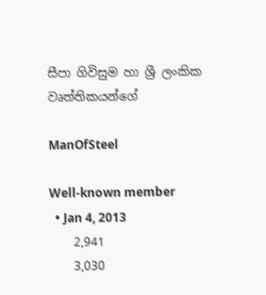සීපා ගිවිසුම හා ශ්‍රී ලංකික වෘත්තිකයන්ගේ

ManOfSteel

Well-known member
  • Jan 4, 2013
    2,941
    3,030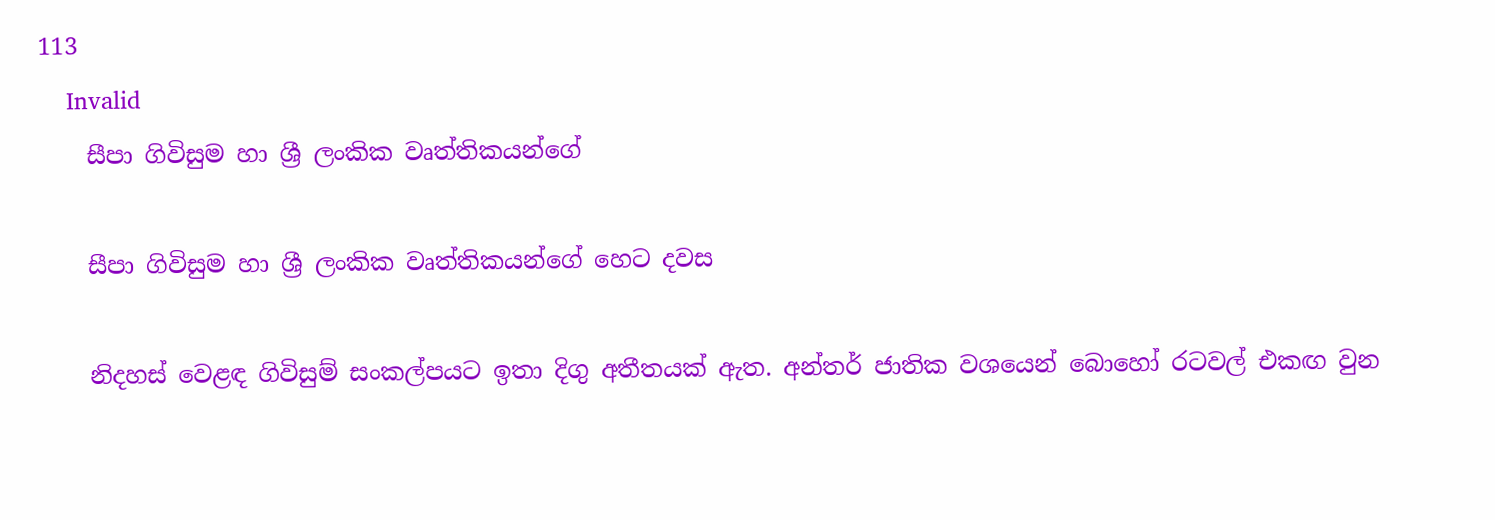113
    Invalid
    සීපා ගිවිසුම හා ශ්‍රී ලංකික වෘත්තිකයන්ගේ

    සීපා ගිවිසුම හා ශ්‍රී ලංකික වෘත්තිකයන්ගේ හෙට දවස

    නිදහස් වෙළඳ ගිවිසුම් සංකල්පයට ඉතා දිගු අතීතයක් ඇත. අන්තර් ජාතික වශයෙන් බොහෝ රටවල් එකඟ වුන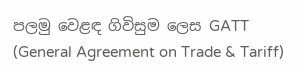පලමු වෙළඳ ගිවිසුම ලෙස GATT (General Agreement on Trade & Tariff)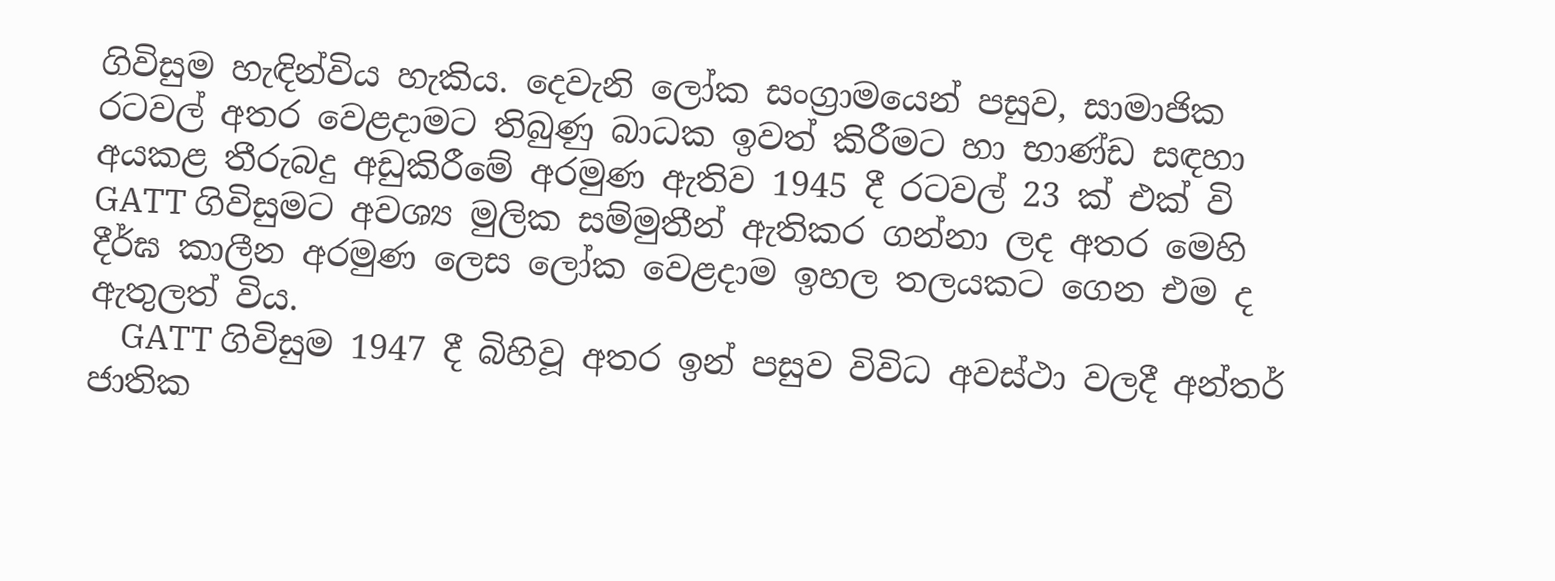ගිවිසුම හැඳින්විය හැකිය. දෙවැනි ලෝක සංග්‍රාමයෙන් පසුව, සාමාජික රටවල් අතර වෙළදාමට තිබුණු බාධක ඉවත් කිරීමට හා භාණ්ඩ සඳහා අයකළ තීරුබදු අඩුකිරීමේ අරමුණ ඇතිව 1945 දී රටවල් 23 ක් එක් වි GATT ගිවිසුමට අවශ්‍ය මුලික සම්මුතීන් ඇතිකර ගන්නා ලද අතර මෙහි දීර්ඝ කාලීන අරමුණ ලෙස ලෝක වෙළදාම ඉහල තලයකට ගෙන එම ද ඇතුලත් විය.
    GATT ගිවිසුම 1947 දී බිහිවූ අතර ඉන් පසුව විවිධ අවස්ථා වලදී අන්තර් ජාතික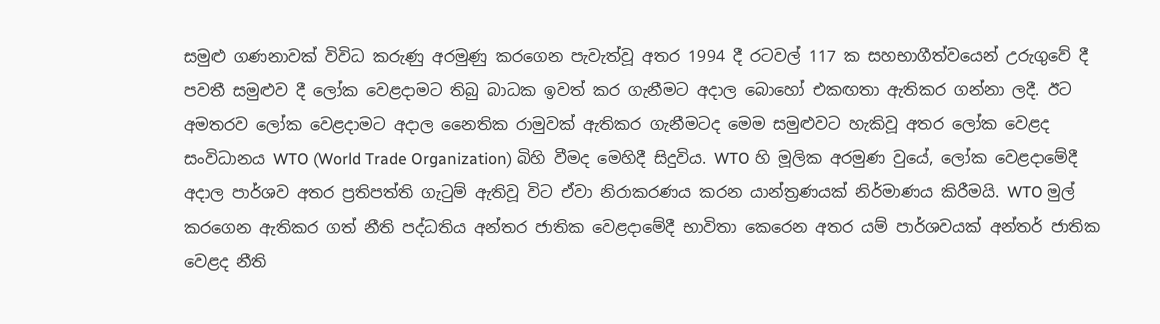සමුළු ගණනාවක් විවිධ කරුණු අරමුණු කරගෙන පැවැත්වූ අතර 1994 දී රටවල් 117 ක සහභාගීත්වයෙන් උරුගුවේ දී පවතී සමුළුව දී ලෝක වෙළදාමට තිබු බාධක ඉවත් කර ගැනීමට අදාල බොහෝ එකඟතා ඇතිකර ගන්නා ලදී. ඊට අමතරව ලෝක වෙළදාමට අදාල නෛතික රාමුවක් ඇතිකර ගැනීමටද මෙම සමුළුවට හැකිවූ අතර ලෝක වෙළද සංවිධානය WTO (World Trade Organization) බිහි වීමද මෙහිදී සිදුවිය. WTO හි මූලික අරමුණ වුයේ, ලෝක වෙළදාමේදී අදාල පාර්ශව අතර ප්‍රතිපත්ති ගැටුම් ඇතිවූ විට ඒවා නිරාකරණය කරන යාන්ත්‍රණයක් නිර්මාණය කිරීමයි. WTO මුල් කරගෙන ඇතිකර ගත් නීති පද්ධතිය අන්තර ජාතික වෙළදාමේදී භාවිතා කෙරෙන අතර යම් පාර්ශවයක් අන්තර් ජාතික වෙළද නීති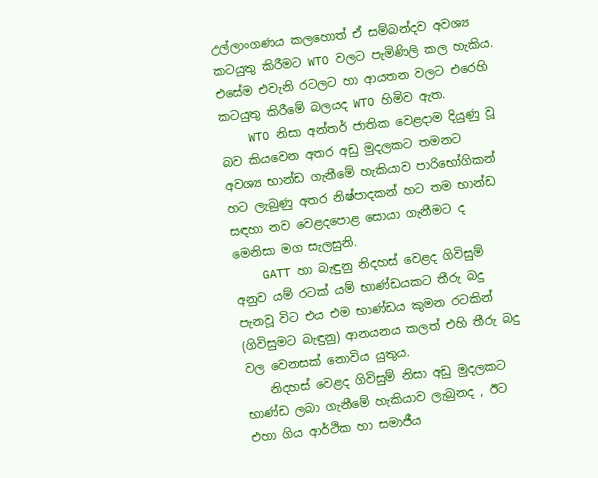උල්ලාංගණය කලහොත් ඒ සම්බන්දව අවශ්‍ය කටයුතු කිරීමට WTO වලට පැමිණිලි කල හැකිය. එසේම එවැනි රටලට හා ආයතන වලට එරෙහි කටයුතු කිරීමේ බලයද WTO හිමිව ඇත.
    WTO නිසා අන්තර් ජාතික වෙළදාම දියුණු වූ බව කියවෙන අතර අඩු මුදලකට තමනට අවශ්‍ය භාන්ඩ ගැනීමේ හැකියාව පාරිභෝගිකන් හට ලැබුණු අතර නිෂ්පාදකන් හට තම භාන්ඩ සඳහා නව වෙළදපොළ සොයා ගැනීමට ද මෙනිසා මග සැලසුනි.
    GATT හා බැඳුනු නිදහස් වෙළද ගිවිසුම් අනුව යම් රටක් යම් භාණ්ඩයකට තීරු බදු පැනවූ විට එය එම භාණ්ඩය කුමන රටකින් (ගිවිසුමට බැඳුනු) ආනයනය කලත් එහි තීරු බදු වල වෙනසක් නොවිය යුතුය.
    නිදහස් වෙළද ගිවිසුම් නිසා අඩු මුදලකට භාණ්ඩ ලබා ගැනීමේ හැකියාව ලැබුනද , ඊට එහා ගිය ආර්ථික හා සමාජීය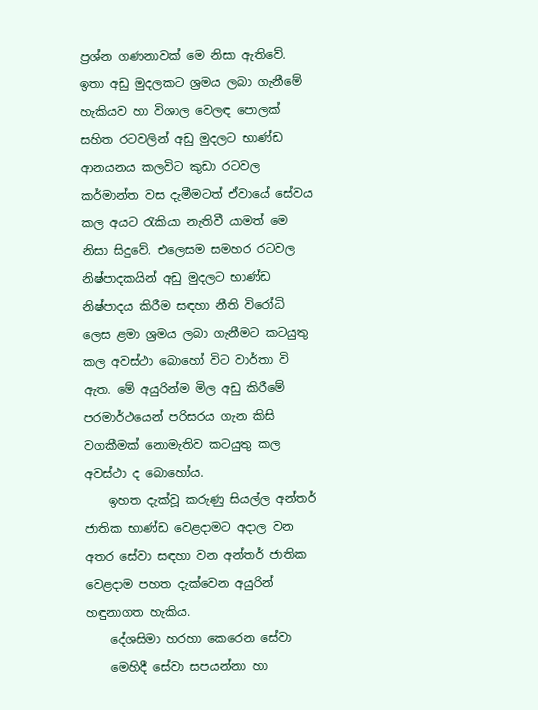ප්‍රශ්න ගණනාවක් මෙ නිසා ඇතිවේ. ඉතා අඩු මුදලකට ශ්‍රමය ලබා ගැනීමේ හැකියව හා විශාල වෙලඳ පොලක් සහිත රටවලින් අඩු මුදලට භාණ්ඩ ආනයනය කලවිට කුඩා රටවල කර්මාන්ත වස දැමීමටත් ඒවායේ සේවය කල අයට රැකියා නැතිවී යාමත් මෙ නිසා සිදුවේ. එලෙසම සමහර රටවල නිෂ්පාදකයින් අඩු මුදලට භාණ්ඩ නිෂ්පාදය කිරීම සඳහා නීති විරෝධි ලෙස ළමා ශ්‍රමය ලබා ගැනීමට කටයුතු කල අවස්ථා බොහෝ විට වාර්තා වි ඇත. මේ අයුරින්ම මිල අඩු කිරීමේ පරමාර්ථයෙන් පරිසරය ගැන කිසි වගකීමක් නොමැතිව කටයුතු කල අවස්ථා ද බොහෝය.
    ඉහත දැක්වූ කරුණු සියල්ල අන්තර් ජාතික භාණ්ඩ වෙළදාමට අදාල වන අතර සේවා සඳහා වන අන්තර් ජාතික වෙළදාම පහත දැක්වෙන අයුරින් හඳුනාගත හැකිය.
    දේශසිමා හරහා කෙරෙන සේවා
    මෙහිදී සේවා සපයන්නා හා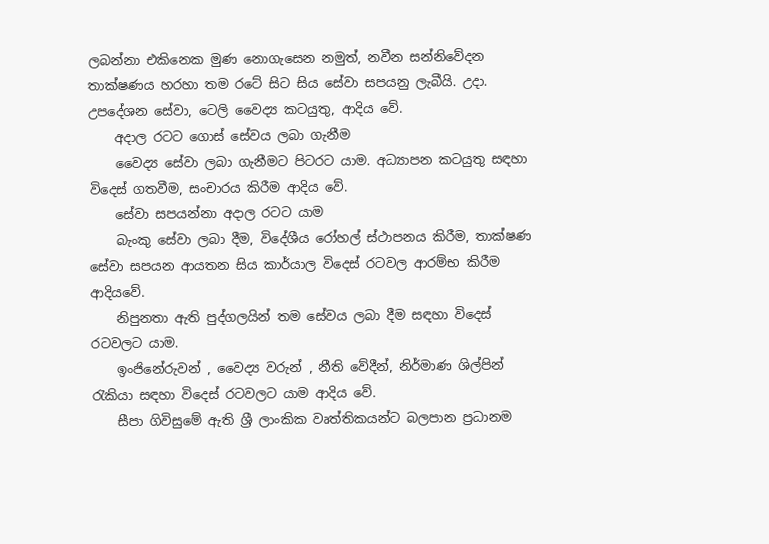ලබන්නා එකිනෙක මුණ නොගැසෙන නමුත්, නවීන සන්නිවේදන තාක්ෂණය හරහා තම රටේ සිට සිය සේවා සපයනු ලැබීයි. උදා. උපදේශන සේවා, ටෙලි වෛද්‍ය කටයුතු, ආදිය වේ.
    අදාල රටට ගොස් සේවය ලබා ගැනීම
    වෛද්‍ය සේවා ලබා ගැනීමට පිටරට යාම. අධ්‍යාපන කටයුතු සඳහා විදෙස් ගතවීම, සංචාරය කිරීම ආදිය වේ.
    සේවා සපයන්නා අදාල රටට යාම
    බැංකු සේවා ලබා දීම, විදේශීය රෝහල් ස්ථාපනය කිරීම, තාක්ෂණ සේවා සපයන ආයතන සිය කාර්යාල විදෙස් රටවල ආරම්භ කිරීම ආදියවේ.
    නිපුනතා ඇති පුද්ගලයින් තම සේවය ලබා දීම සඳහා විදෙස් රටවලට යාම.
    ඉංජිනේරුවන් , වෛද්‍ය වරුන් , නීති වේදීන්, නිර්මාණ ශිල්පින් රැකියා සඳහා විදෙස් රටවලට යාම ආදිය වේ.
    සීපා ගිවිසුමේ ඇති ශ්‍රී ලාංකික වෘත්තිකයන්ට බලපාන ප්‍රධානම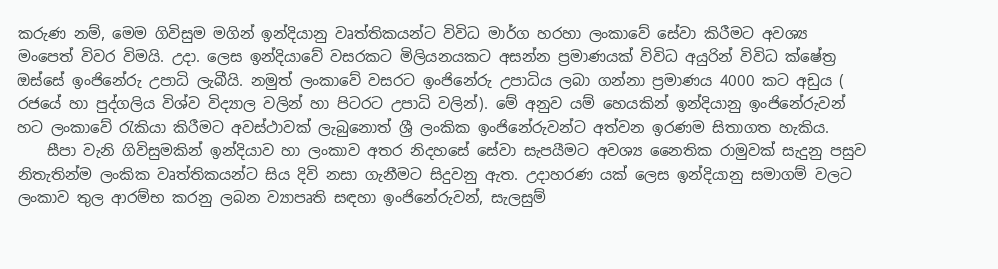කරුණ නම්, මෙම ගිවිසුම මගින් ඉන්දියානු වෘත්තිකයන්ට විවිධ මාර්ග හරහා ලංකාවේ සේවා කිරීමට අවශ්‍ය මංපෙත් විවර විමයි. උදා. ලෙස ඉන්දියාවේ වසරකට මිලියනයකට අසන්න ප්‍රමාණයක් විවිධ අයුරින් විවිධ ක්ෂේත්‍ර ඔස්සේ ඉංජිනේරු උපාධි ලැබීයි. නමුත් ලංකාවේ වසරට ඉංජිනේරු උපාධිය ලබා ගන්නා ප්‍රමාණය 4000 කට අඩුය ( රජයේ හා පුද්ගලිය විශ්ව විද්‍යාල වලින් හා පිටරට උපාධි වලින්). මේ අනුව යම් හෙයකින් ඉන්දියානු ඉංජිනේරුවන් හට ලංකාවේ රැකියා කිරීමට අවස්ථාවක් ලැබුනොත් ශ්‍රී ලංකික ඉංජිනේරුවන්ට අත්වන ඉරණම සිතාගත හැකිය.
    සීපා වැනි ගිවිසුමකින් ඉන්දියාව හා ලංකාව අතර නිදහසේ සේවා සැපයීමට අවශ්‍ය නෛතික රාමුවක් සැදුනු පසුව නිතැතින්ම ලංකික වෘත්තිකයන්ට සිය දිවි නසා ගැනීමට සිදුවනු ඇත. උදාහරණ යක් ලෙස ඉන්දියානු සමාගම් වලට ලංකාව තුල ආරම්භ කරනු ලබන ව්‍යාපෘති සඳහා ඉංජිනේරුවන්, සැලසුම්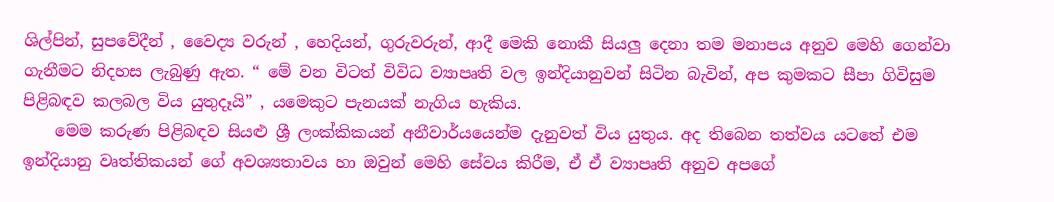ශිල්පින්, සුපවේදීන් , වෛද්‍ය වරුන් , හෙදියන්, ගුරුවරුන්, ආදී මෙකි නොකී සියලු දෙනා තම මනාපය අනුව මෙහි ගෙන්වා ගැනීමට නිදහස ලැබුණු ඇත. “ මේ වන විටත් විවිධ ව්‍යාපෘති වල ඉන්දියානුවන් සිටින බැවින්, අප කුමකට සීපා ගිවිසුම පිළිබඳව කලබල විය යුතුදෑයි” , යමෙකුට පැනයක් නැගිය හැකිය.
    මෙම කරුණ පිළිබඳව සියළු ශ්‍රී ලංක්කිකයන් අනීවාර්යයෙන්ම දැනුවත් විය යුතුය. අද තිබෙන තත්වය යටතේ එම ඉන්දියානු වෘත්තිකයන් ගේ අවශ්‍යතාවය හා ඔවුන් මෙහි සේවය කිරීම, ඒ ඒ ව්‍යාපෘති අනුව අපගේ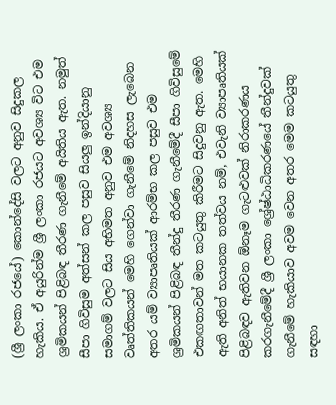(ශ්‍රී ලංකා රජයේ) කොන්දේසි වලට අනුව සිදුකල හැකිය. ඒ අයුරින්ම ශ්‍රී ලංකා රජයට අවශ්‍ය විට එම ශ්‍රමිකයන් පිළිබඳ තීරණ ගැනීමේ අයිතිය ඇත. නමුත් සීපා ගිවිසුම අත්සන් කල පසුව සියලු ඉන්දියානු සමාගම් වලට සිය අභිමත අනුව එම අවශ්‍ය වෘත්තිකයන් මෙහි ගෙන්වා ගැනීමේ නිදහස ලැබෙන අතර යම් ව්‍යාපෘතියක් ආරම්භ කල පසුව එම ශ්‍රමිකයන් පිළිබඳ තීන්දු තීරණ ගැනීමේදී සීපා ගිවිසුමේ එකඟතාවන් මත කටයුතු කිරීමට සිදුවනු ඇත. මෙහි ඇති අනිත් භයානක තත්වය නම්, එවැනි ව්‍යාපෘතියක් පිළිබඳව ඇතිවන ඕනෑම ගැටළුවක් නිරාකරණය කරගැනීමේදී ශ්‍රී ලංකා ශ්‍රේෂ්ඨාධිකරණයේ තීන්දුවක් ගැනීමේ හැකියාව අවම වෙන අතර මෙම කටයුතු සඳහා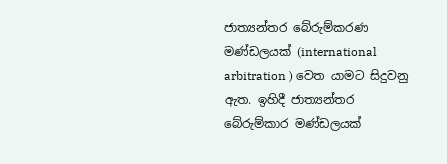ජාත්‍යන්තර බේරුම්කරණ මණ්ඩලයක් (international arbitration ) වෙත යාමට සිදුවනු ඇත. ඉහිදී ජාත්‍යන්තර බේරුම්කාර මණ්ඩලයක්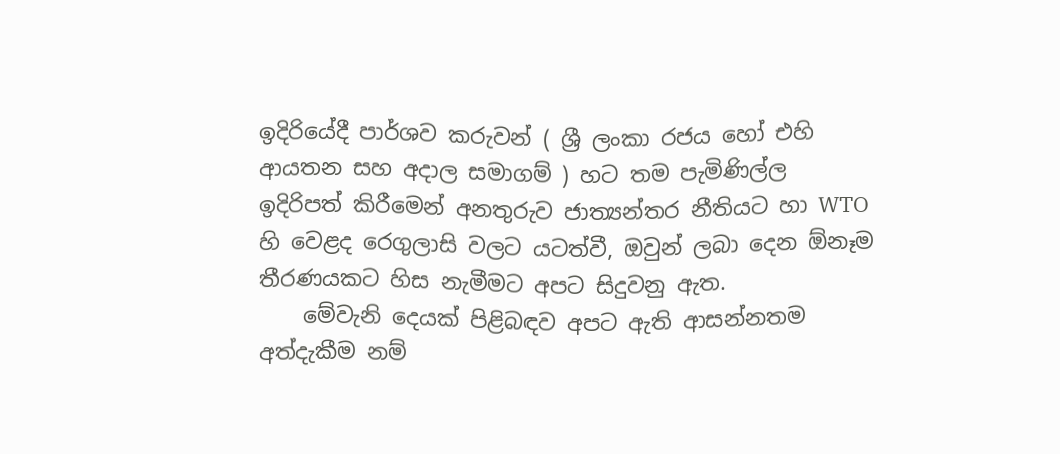ඉදිරියේදී පාර්ශව කරුවන් ( ශ්‍රී ලංකා රජය හෝ එහි ආයතන සහ අදාල සමාගම් ) හට තම පැමිණිල්ල ඉදිරිපත් කිරීමෙන් අනතුරුව ජාත්‍යන්තර නීතියට හා WTO හි වෙළද රෙගුලාසි වලට යටත්වී, ඔවුන් ලබා දෙන ඕනෑම තීරණයකට හිස නැමීමට අපට සිදුවනු ඇත.
    මේවැනි දෙයක් පිළිබඳව අපට ඇති ආසන්නතම අත්දැකීම නම්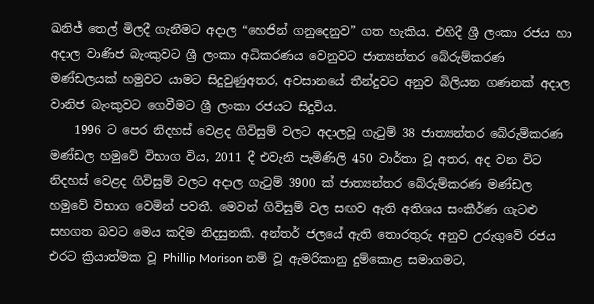ඛනිජ් තෙල් මිලදී ගැනීමට අදාල “හෙජින් ගනුදෙනුව” ගත හැකිය. එහිදී ශ්‍රී ලංකා රජය හා අදාල වාණිජ බැංකුවට ශ්‍රී ලංකා අධිකරණය වෙනුවට ජාත්‍යන්තර බේරුම්කරණ මණ්ඩලයක් හමුවට යාමට සිදුවුණුඅතර, අවසානයේ තීන්දුවට අනුව බිලියන ගණනක් අදාල වානිජ බැංකුවට ගෙවීමට ශ්‍රී ලංකා රජයට සිදුවිය.
    1996 ට පෙර නිදහස් වෙළද ගිවිසුම් වලට අදාලවූ ගැටුම් 38 ජාත්‍යන්තර බේරුම්කරණ මණ්ඩල හමුවේ විභාග විය, 2011 දී එවැනි පැමිණිලි 450 වාර්තා වූ අතර, අද වන විට නිදහස් වෙළද ගිවිසුම් වලට අදාල ගැටුම් 3900 ක් ජාත්‍යන්තර බේරුම්කරණ මණ්ඩල හමුවේ විභාග වෙමින් පවතී. මෙවන් ගිවිසුම් වල සඟව ඇති අතිශය සංකීර්ණ ගැටළු සහගත බවට මෙය කදිම නිදසුනකි. අන්තර් ජලයේ ඇති තොරතුරු අනුව උරුගුවේ රජය එරට ක්‍රියාත්මක වූ Phillip Morison නම් වූ ඇමරිකානු දුම්කොළ සමාගමට,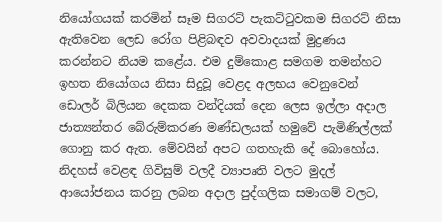නියෝගයක් කරමින් සෑම සිගරට් පැකට්ටුවකම සිගරට් නිසා ඇතිවෙන ලෙඩ රෝග පිළිබඳව අවවාදයක් මුද්‍රණය කරන්නට නියම කළේය. එම දුම්කොළ සමගම තමන්හට ඉහත නියෝගය නිසා සිදුවූ වෙළද අලභය වෙනුවෙන් ඩොලර් බිලියන දෙකක වන්දියක් දෙන ලෙස ඉල්ලා අදාල ජාත්‍යන්තර බේරුම්කරණ මණ්ඩලයක් හමුවේ පැමිණිල්ලක් ගොනු කර ඇත. මේවයින් අපට ගතහැකි දේ බොහෝය. නිදහස් වෙළඳ ගිවිසුම් වලදී ව්‍යාපෘති වලට මුදල් ආයෝජනය කරනු ලබන අදාල පුද්ගලික සමාගම් වලට,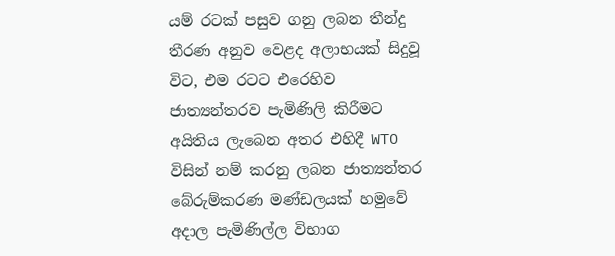යම් රටක් පසුව ගනු ලබන තීන්දු තීරණ අනුව වෙළද අලාභයක් සිදුවූ විට, එම රටට එරෙහිව ජාත්‍යන්තරව පැමිණිලි කිරීමට අයිතිය ලැබෙන අතර එහිදී WTO විසින් නම් කරනු ලබන ජාත්‍යන්තර බේරුම්කරණ මණ්ඩලයක් හමුවේ අදාල පැමිණිල්ල විභාග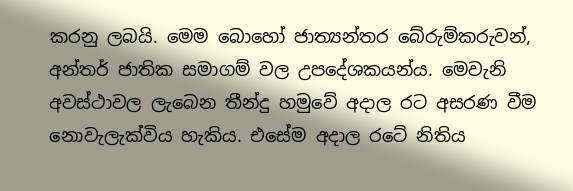කරනු ලබයි. මෙම බොහෝ ජාත්‍යන්තර බේරුම්කරුවන්, අන්තර් ජාතික සමාගම් වල උපදේශකයන්ය. මෙවැනි අවස්ථාවල ලැබෙන තීන්දු හමුවේ අදාල රට අසරණ වීම නොවැලැක්විය හැකිය. එසේම අදාල රටේ නිතිය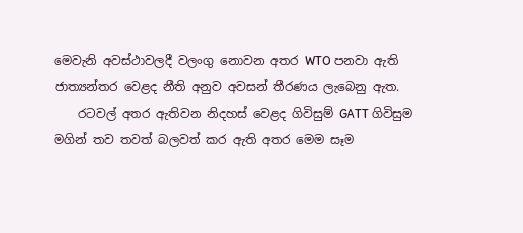මෙවැනි අවස්ථාවලදී වලංගු නොවන අතර WTO පනවා ඇති ජාත්‍යන්තර වෙළද නීති අනුව අවසන් තීරණය ලැබෙනු ඇත.
    රටවල් අතර ඇතිවන නිදහස් වෙළද ගිවිසුම් GATT ගිවිසුම මගින් තව තවත් බලවත් කර ඇති අතර මෙම සෑම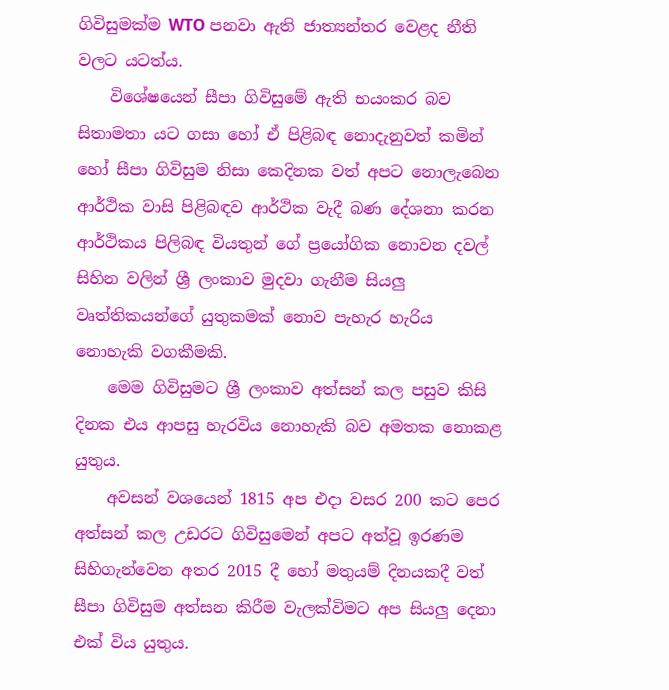ගිවිසුමක්ම WTO පනවා ඇති ජාත්‍යන්තර වෙළද නීති වලට යටත්ය.
    විශේෂයෙන් සීපා ගිවිසුමේ ඇති භයංකර බව සිතාමතා යට ගසා හෝ ඒ පිළිබඳ නොදැනුවත් කමින් හෝ සීපා ගිවිසුම නිසා කෙදිනක වත් අපට නොලැබෙන ආර්ථික වාසි පිළිබඳව ආර්ථික වැදී බණ දේශනා කරන ආර්ථිකය පිලිබඳ වියතුන් ගේ ප්‍රයෝගික නොවන දවල් සිහින වලින් ශ්‍රී ලංකාව මුදවා ගැනීම සියලු වෘත්තිකයන්ගේ යුතුකමක් නොව පැහැර හැරිය නොහැකි වගකීමකි.
    මෙම ගිවිසුමට ශ්‍රී ලංකාව අත්සන් කල පසුව කිසි දිනක එය ආපසු හැරවිය නොහැකි බව අමතක නොකළ යුතුය.
    අවසන් වශයෙන් 1815 අප එදා වසර 200 කට පෙර අත්සන් කල උඩරට ගිවිසුමෙන් අපට අත්වූ ඉරණම සිහිගැන්වෙන අතර 2015 දී හෝ මතුයම් දිනයකදී වත් සීපා ගිවිසුම අත්සන කිරීම වැලක්විමට අප සියලු දෙනා එක් විය යුතුය.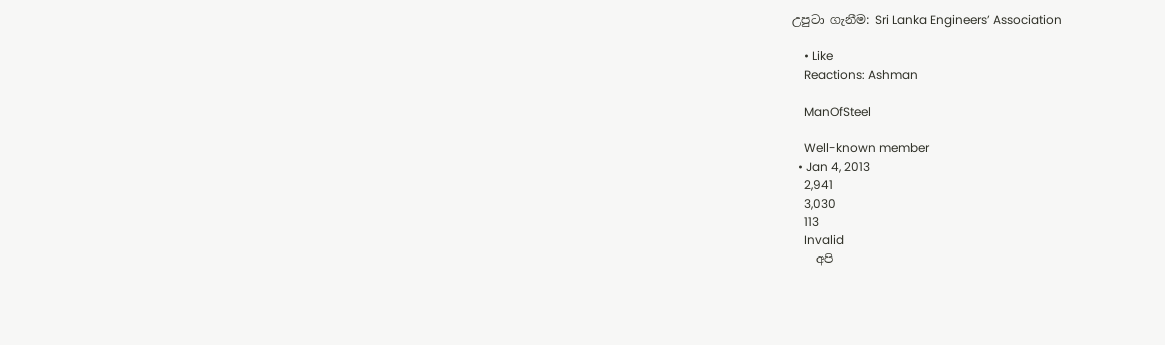උපුටා ගැනීම: Sri Lanka Engineers’ Association

    • Like
    Reactions: Ashman

    ManOfSteel

    Well-known member
  • Jan 4, 2013
    2,941
    3,030
    113
    Invalid
    අපි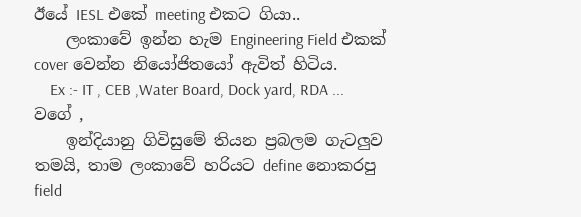ඊයේ IESL එකේ meeting එකට ගියා..
    ලංකාවේ ඉන්න හැම Engineering Field එකක් cover වෙන්න නියෝජිතයෝ ඇවිත් හිටිය.
    Ex :- IT , CEB ,Water Board, Dock yard, RDA ... වගේ ,
    ඉන්දියානු ගිවිසුමේ තියන ප්‍රබලම ගැටලුව තමයි, තාම ලංකාවේ හරියට define නොකරපු field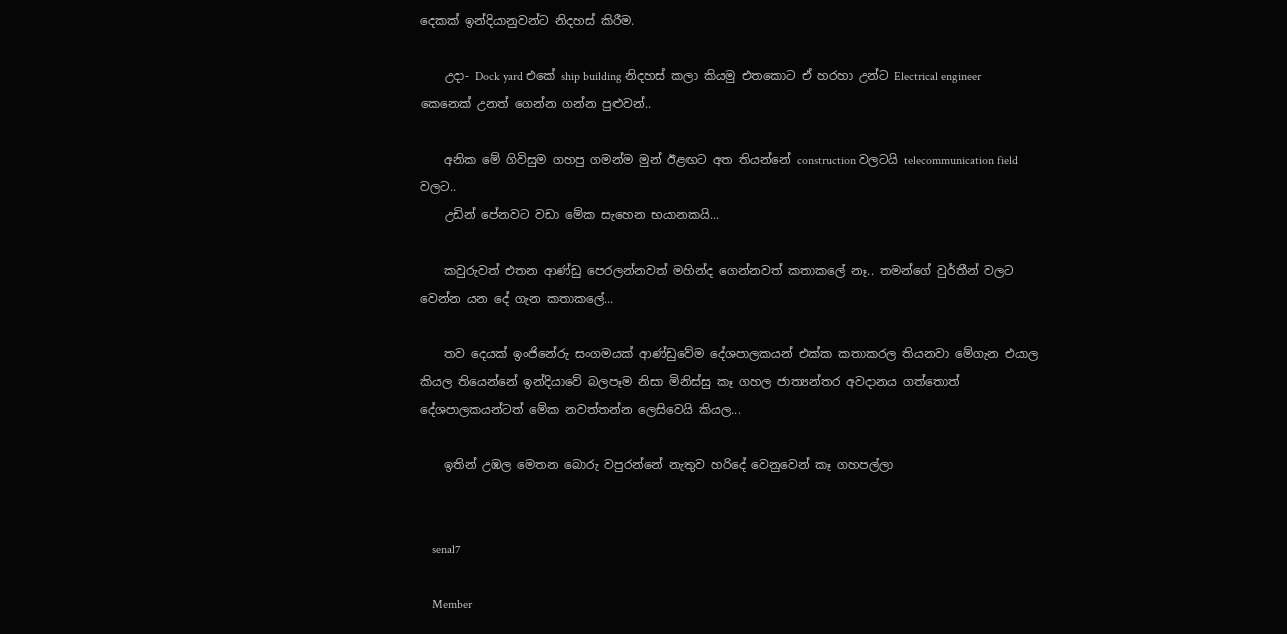දෙකක් ඉන්දියානුවන්ට නිදහස් කිරීම.

    උදා- Dock yard එකේ ship building නිදහස් කලා කියමු එතකොට ඒ හරහා උන්ට Electrical engineer කෙනෙක් උනත් ගෙන්න ගන්න පුළුවන්..

    අනික මේ ගිවිසුම ගහපු ගමන්ම මුන් ඊළඟට අත තියන්නේ construction වලටයි telecommunication field වලට..
    උඩින් පේනවට වඩා මේක සැහෙන භයානකයි...

    කවුරුවත් එතන ආණ්ඩු පෙරලන්නවත් මහින්ද ගෙන්නවත් කතාකලේ නෑ.. තමන්ගේ වුර්තීන් වලට වෙන්න යන දේ ගැන කතාකලේ...

    තව දෙයක් ඉංජිනේරු සංගමයක් ආණ්ඩුවේම දේශපාලකයන් එක්ක කතාකරල තියනවා මේගැන එයාල කියල තියෙන්නේ ඉන්දියාවේ බලපෑම නිසා මිනිස්සු කෑ ගහල ජාත්‍යන්තර අවදානය ගත්තොත් දේශපාලකයන්ටත් මේක නවත්තන්න ලෙසිවෙයි කියල...

    ඉතින් උඹල මෙතන බොරු වපුරන්නේ නැතුව හරිදේ වෙනුවෙන් කෑ ගහපල්ලා


    senal7

    Member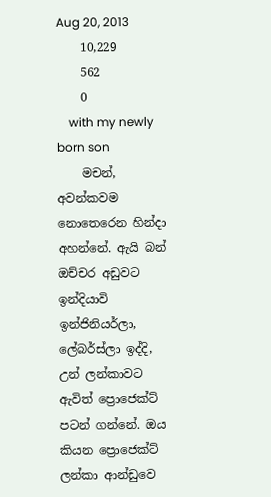Aug 20, 2013
    10,229
    562
    0
    with my newly born son
    මචන්, අවන්කවම නොතෙරෙන හින්දා අහන්නේ. ඇයි බන් ඔච්චර අඩුවට ඉන්දියාවි ඉන්ජිනියර්ලා, ලේබර්ස්ලා ඉද්දි, උන් ලන්කාවට ඇවිත් ප්‍රොජෙක්ට් පටන් ගන්නේ. ඔය කියන ප්‍රොජෙක්ට් ලන්කා ආන්ඩුවෙ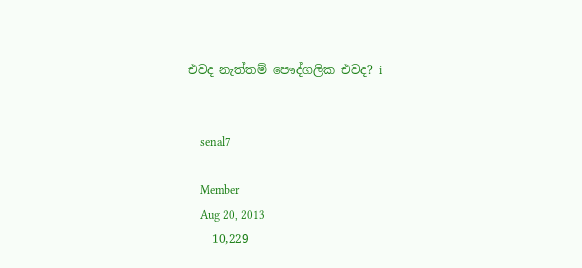එවද නැත්තම් පෞද්ගලික එවද? i


    senal7

    Member
    Aug 20, 2013
    10,229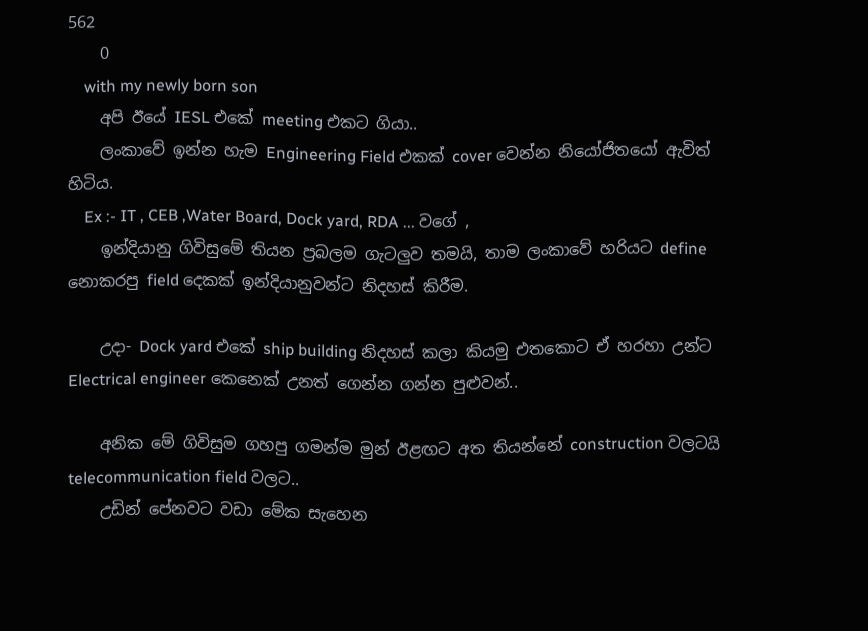562
    0
    with my newly born son
    අපි ඊයේ IESL එකේ meeting එකට ගියා..
    ලංකාවේ ඉන්න හැම Engineering Field එකක් cover වෙන්න නියෝජිතයෝ ඇවිත් හිටිය.
    Ex :- IT , CEB ,Water Board, Dock yard, RDA ... වගේ ,
    ඉන්දියානු ගිවිසුමේ තියන ප්‍රබලම ගැටලුව තමයි, තාම ලංකාවේ හරියට define නොකරපු field දෙකක් ඉන්දියානුවන්ට නිදහස් කිරීම.

    උදා- Dock yard එකේ ship building නිදහස් කලා කියමු එතකොට ඒ හරහා උන්ට Electrical engineer කෙනෙක් උනත් ගෙන්න ගන්න පුළුවන්..

    අනික මේ ගිවිසුම ගහපු ගමන්ම මුන් ඊළඟට අත තියන්නේ construction වලටයි telecommunication field වලට..
    උඩින් පේනවට වඩා මේක සැහෙන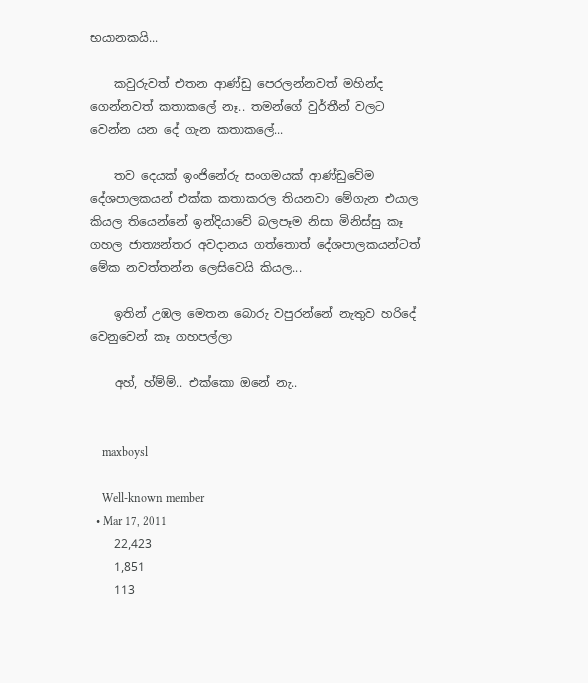භයානකයි...

    කවුරුවත් එතන ආණ්ඩු පෙරලන්නවත් මහින්ද ගෙන්නවත් කතාකලේ නෑ.. තමන්ගේ වුර්තීන් වලට වෙන්න යන දේ ගැන කතාකලේ...

    තව දෙයක් ඉංජිනේරු සංගමයක් ආණ්ඩුවේම දේශපාලකයන් එක්ක කතාකරල තියනවා මේගැන එයාල කියල තියෙන්නේ ඉන්දියාවේ බලපෑම නිසා මිනිස්සු කෑ ගහල ජාත්‍යන්තර අවදානය ගත්තොත් දේශපාලකයන්ටත් මේක නවත්තන්න ලෙසිවෙයි කියල...

    ඉතින් උඹල මෙතන බොරු වපුරන්නේ නැතුව හරිදේ වෙනුවෙන් කෑ ගහපල්ලා

    අහ්, හ්ම්ම්.. එක්කො ඔනේ නැ..


    maxboysl

    Well-known member
  • Mar 17, 2011
    22,423
    1,851
    113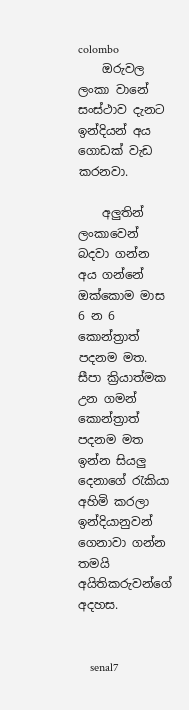colombo
    ඔරුවල ලංකා වානේ සංස්ථාව දැනට ඉන්දියන් අය ගොඩක් වැඩ කරනවා.

    අලුතින් ලංකාවෙන් බදවා ගන්න අය ගන්නේ ඔක්කොම මාස 6 න 6 කොන්ත්‍රාත් පදනම මත. සීපා ක්‍රියාත්මක උන ගමන් කොන්ත්‍රාත් පදනම මත ඉන්න සියලු දෙනාගේ රැකියා අහිමි කරලා ඉන්දියානුවන් ගෙනාවා ගන්න තමයි අයිතිකරුවන්ගේ අදහස.


    senal7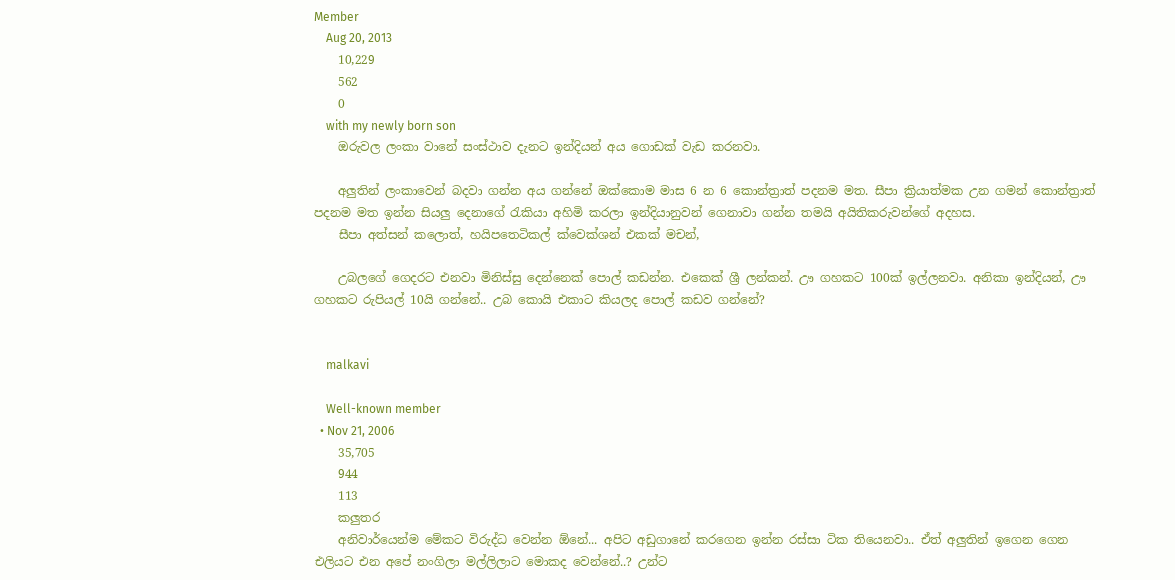Member
    Aug 20, 2013
    10,229
    562
    0
    with my newly born son
    ඔරුවල ලංකා වානේ සංස්ථාව දැනට ඉන්දියන් අය ගොඩක් වැඩ කරනවා.

    අලුතින් ලංකාවෙන් බදවා ගන්න අය ගන්නේ ඔක්කොම මාස 6 න 6 කොන්ත්‍රාත් පදනම මත. සීපා ක්‍රියාත්මක උන ගමන් කොන්ත්‍රාත් පදනම මත ඉන්න සියලු දෙනාගේ රැකියා අහිමි කරලා ඉන්දියානුවන් ගෙනාවා ගන්න තමයි අයිතිකරුවන්ගේ අදහස.
    සීපා අත්සන් කලොත්, හයිපතෙටිකල් ක්වෙක්ශන් එකක් මචන්,

    උබලගේ ගෙදරට එනවා මිනිස්සු දෙන්නෙක් පොල් කඩන්න. එකෙක් ශ්‍රී ලන්කන්. ඌ ගහකට 100ක් ඉල්ලනවා. අනිකා ඉන්දියන්, ඌ ගහකට රුපියල් 10යි ගන්නේ.. උබ කොයි එකාට කියලද පොල් කඩව ගන්නේ?


    malkavi

    Well-known member
  • Nov 21, 2006
    35,705
    944
    113
    කලුතර
    අනිවාර්යෙන්ම මේකට විරුද්ධ වෙන්න ඕනේ... අපිට අඩුගානේ කරගෙන ඉන්න රස්සා ටික තියෙනවා.. ඒත් අලුතින් ඉගෙන ගෙන එලියට එන අපේ නංගිලා මල්ලිලාට මොකද වෙන්නේ..? උන්ට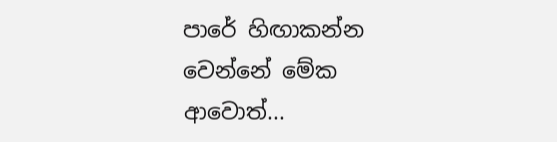පාරේ හිඟාකන්න වෙන්නේ මේක ආවොත්...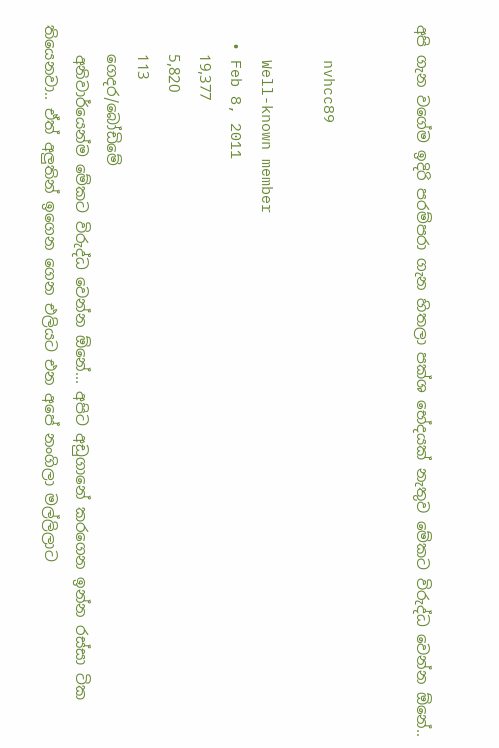අපි ගැන වගේම ඉදිරි පරම්පරා ගැන හිතලා පක්ශ භේදයක් නැතුව මේකට විරුද්ධ වෙන්න ඕනේ..


    nvhcc89

    Well-known member
  • Feb 8, 2011
    19,377
    5,820
    113
    ගෙදර/බෝඩිමේ
    අනිවාර්යෙන්ම මේකට විරුද්ධ වෙන්න ඕනේ... අපිට අඩුගානේ කරගෙන ඉන්න රස්සා ටික තියෙනවා.. ඒත් අලුතින් ඉගෙන ගෙන එලියට එන අපේ නංගිලා මල්ලිලාට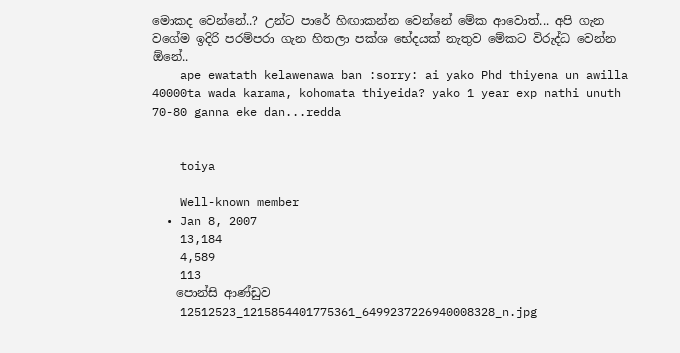මොකද වෙන්නේ..? උන්ට පාරේ හිඟාකන්න වෙන්නේ මේක ආවොත්... අපි ගැන වගේම ඉදිරි පරම්පරා ගැන හිතලා පක්ශ භේදයක් නැතුව මේකට විරුද්ධ වෙන්න ඕනේ..
    ape ewatath kelawenawa ban :sorry: ai yako Phd thiyena un awilla 40000ta wada karama, kohomata thiyeida? yako 1 year exp nathi unuth 70-80 ganna eke dan...redda


    toiya

    Well-known member
  • Jan 8, 2007
    13,184
    4,589
    113
    පොන්සි ආණ්ඩුව
    12512523_1215854401775361_6499237226940008328_n.jpg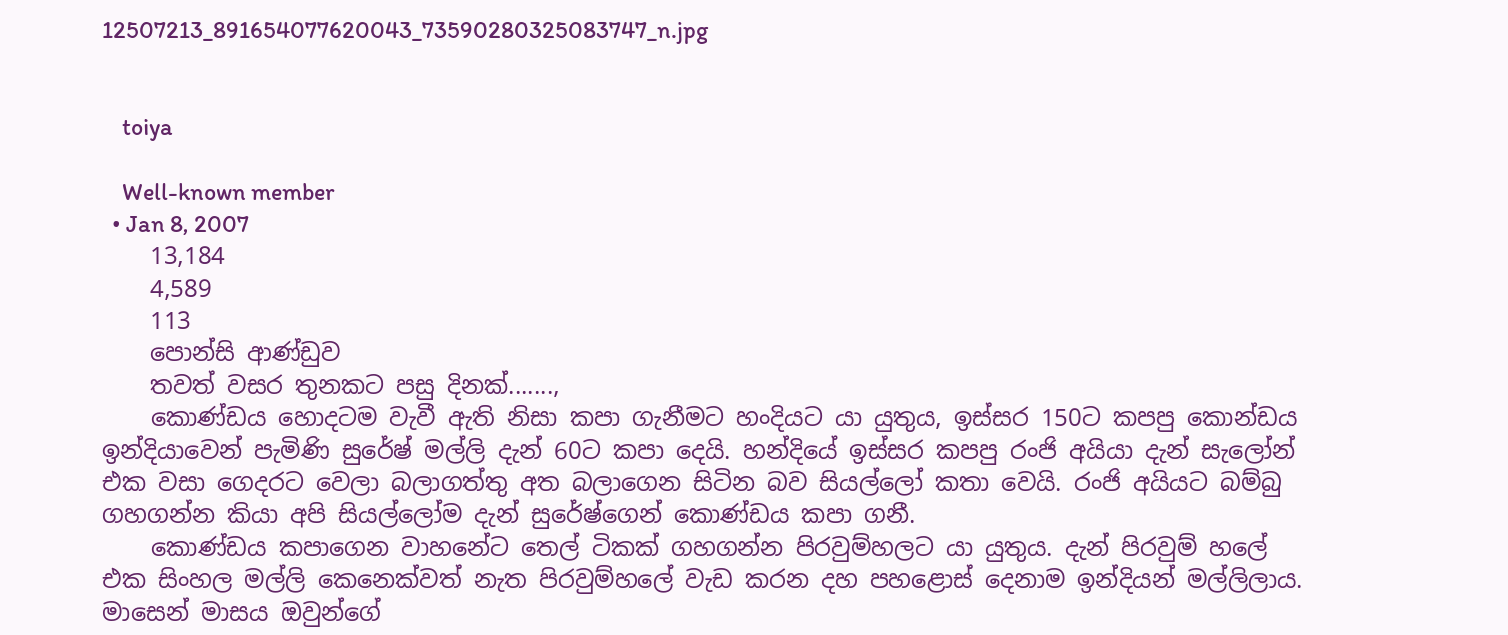12507213_891654077620043_73590280325083747_n.jpg


    toiya

    Well-known member
  • Jan 8, 2007
    13,184
    4,589
    113
    පොන්සි ආණ්ඩුව
    තවත් වසර තුනකට පසු දිනක්.......,
    කොණ්ඩය හොදටම වැවී ඇති නිසා කපා ගැනීමට හංදියට යා යුතුය, ඉස්සර 150ට කපපු කොන්ඩය ඉන්දියාවෙන් පැමිණි සුරේෂ් මල්ලි දැන් 60ට කපා දෙයි. හන්දියේ ඉස්සර කපපු රංජි අයියා දැන් සැලෝන් එක වසා ගෙදරට වෙලා බලාගත්තු අත බලාගෙන සිටින බව සියල්ලෝ කතා වෙයි. රංජි අයියට බම්බු ගහගන්න කියා අපි සියල්ලෝම දැන් සුරේෂ්ගෙන් කොණ්ඩය කපා ගනී.
    කොණ්ඩය කපාගෙන වාහනේට තෙල් ටිකක් ගහගන්න පිරවුම්හලට යා යුතුය. දැන් පිරවුම් හලේ එක සිංහල මල්ලි කෙනෙක්වත් නැත පිරවුම්හලේ වැඩ කරන දහ පහළොස් දෙනාම ඉන්දියන් මල්ලිලාය. මාසෙන් මාසය ඔවුන්ගේ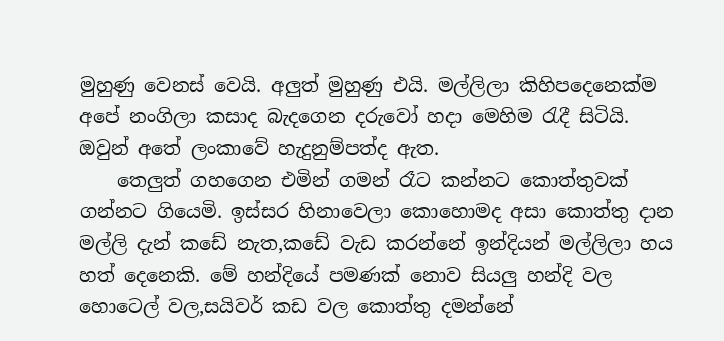මුහුණු වෙනස් වෙයි. අලුත් මුහුණු එයි. මල්ලිලා කිහිපදෙනෙක්ම අපේ නංගිලා කසාද බැදගෙන දරුවෝ හදා මෙහිම රැදී සිටියි. ඔවුන් අතේ ලංකාවේ හැදුනුම්පත්ද ඇත.
    තෙලුත් ගහගෙන එමින් ගමන් රෑට කන්නට කොත්තුවක් ගන්නට ගියෙමි. ඉස්සර හිනාවෙලා කොහොමද අසා කොත්තු දාන මල්ලි දැන් කඩේ නැත,කඩේ වැඩ කරන්නේ ඉන්දියන් මල්ලිලා හය හත් දෙනෙකි. මේ හන්දියේ පමණක් නොව සියලු හන්දි වල හොටෙල් වල,සයිවර් කඩ වල කොත්තු දමන්නේ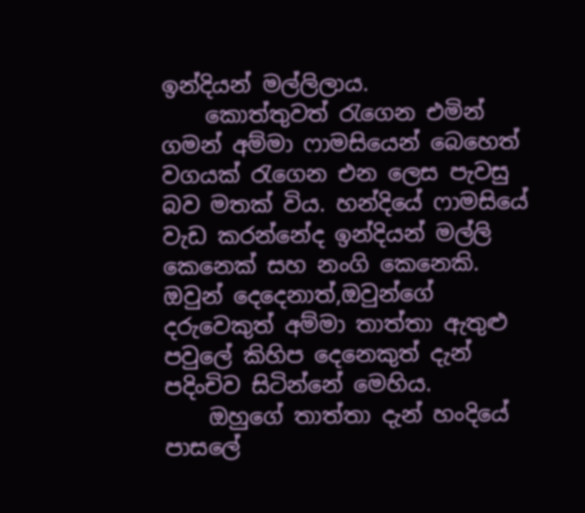ඉන්දියන් මල්ලිලාය.
    කොත්තුවත් රැගෙන එමින් ගමන් අම්මා ෆාමසියෙන් බෙහෙත් වගයක් රැගෙන එන ලෙස පැවසු බව මතක් විය. හන්දියේ ෆාමසියේ වැඩ කරන්නේද ඉන්දියන් මල්ලි කෙනෙක් සහ නංගි කෙනෙකි. ඔවුන් දෙදෙනාත්,ඔවුන්ගේ දරුවෙකුත් අම්මා තාත්තා ඇතුළු පවුලේ කිහිප දෙනෙකුත් දැන් පදිංචිව සිටින්නේ මෙහිය.
    ඔහුගේ තාත්තා දැන් හංදියේ පාසලේ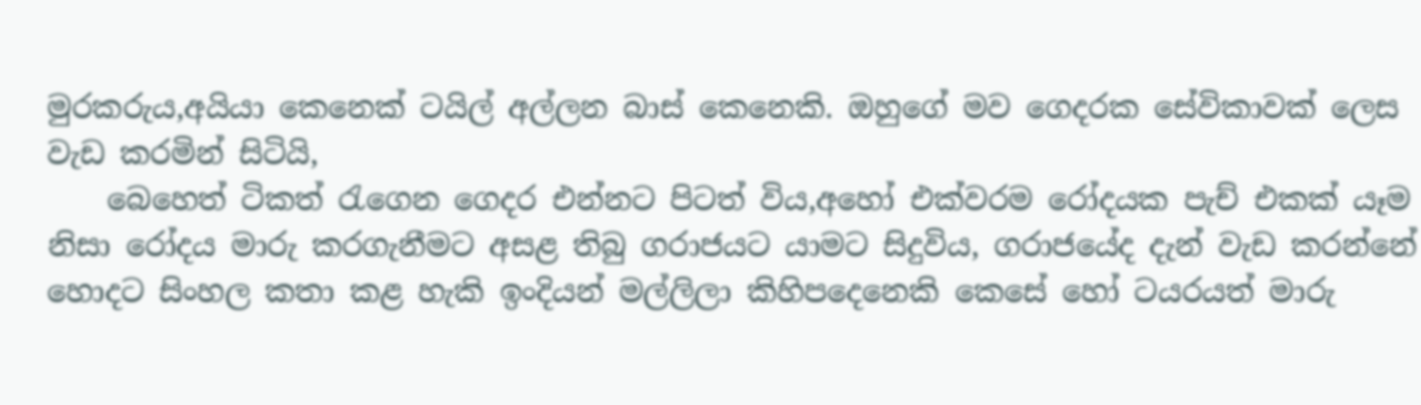මුරකරුය,අයියා කෙනෙක් ටයිල් අල්ලන බාස් කෙනෙකි. ඔහුගේ මව ගෙදරක සේවිකාවක් ලෙස වැඩ කරමින් සිටියි,
    බෙහෙත් ටිකත් රැගෙන ගෙදර එන්නට පිටත් විය,අහෝ එක්වරම රෝදයක පැච් එකක් යෑම නිසා රෝදය මාරු කරගැනීමට අසළ තිබු ගරාජයට යාමට සිදුවිය, ගරාජයේද දැන් වැඩ කරන්නේ හොදට සිංහල කතා කළ හැකි ඉංදියන් මල්ලිලා කිහිපදෙනෙකි කෙසේ හෝ ටයරයත් මාරු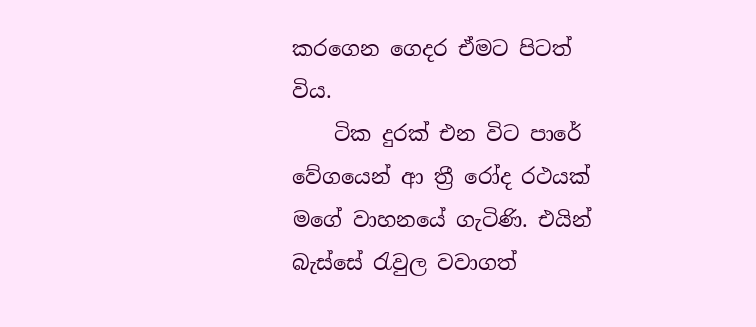කරගෙන ගෙදර ඒමට පිටත් විය.
    ටික දුරක් එන විට පාරේ වේගයෙන් ආ ත්‍රී රෝද රථයක් මගේ වාහනයේ ගැටිණි. එයින් බැස්සේ රැවුල වවාගත්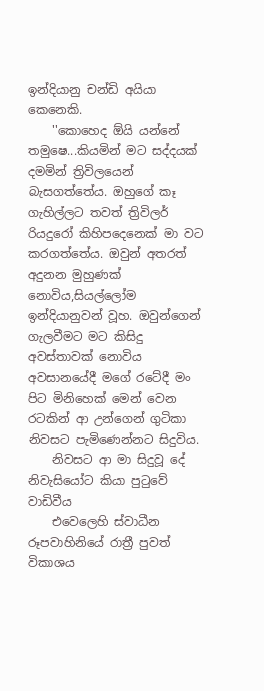ඉන්දියානු චන්ඩි අයියා කෙනෙකි.
    ''කොහෙද ඕයි යන්නේ තමුෂෙ...කියමින් මට සද්දයක් දමමින් ත්‍රිවිලයෙන් බැසගත්තේය. ඔහුගේ කෑ ගැහිල්ලට තවත් ත්‍රිවිලර් රියදුරෝ කිහිපදෙනෙක් මා වට කරගත්තේය. ඔවුන් අතරත් අදුනන මුහුණක් නොවිය,සියල්ලෝම ඉන්දියානුවන් වූහ. ඔවුන්ගෙන් ගැලවීමට මට කිසිදු අවස්තාවක් නොවිය අවසානයේදී මගේ රටේදී මං පිට මිනිහෙක් මෙන් වෙන රටකින් ආ උන්ගෙන් ගුටිකා නිවසට පැමිණෙන්නට සිදුවිය.
    නිවසට ආ මා සිදුවූ දේ නිවැසියෝට කියා පුටුවේ වාඩිවීය
    එවෙලෙහි ස්වාධීන රූපවාහිනියේ රාත්‍රී පුවත් විකාශය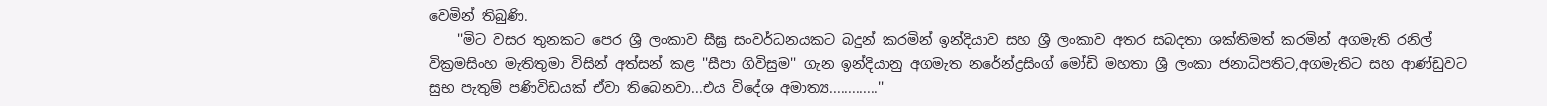වෙමින් තිබුණි.
    ''මිට වසර තුනකට පෙර ශ්‍රී ලංකාව සීඝ්‍ර සංවර්ධනයකට බදුන් කරමින් ඉන්දියාව සහ ශ්‍රී ලංකාව අතර සබදතා ශක්තිමත් කරමින් අගමැති රනිල් වික්‍රමසිංහ මැතිතුමා විසින් අත්සන් කළ ''සීපා ගිවිසුම'' ගැන ඉන්දියානු අගමැත නරේන්ද්‍රසිංග් මෝඩි මහතා ශ්‍රී ලංකා ජනාධිපතිට,අගමැතිට සහ ආණ්ඩුවට සුභ පැතුම් පණිවිඩයක් ඒවා තිබෙනවා...එය විදේශ අමාත්‍ය.............''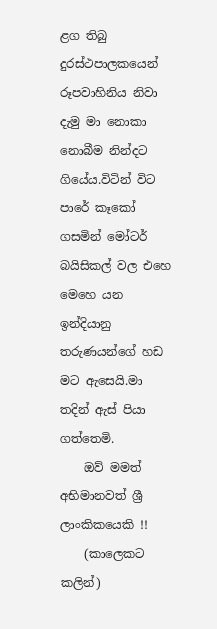ළග තිබු දුරස්ථපාලකයෙන් රූපවාහිනිය නිවා දැමු මා නොකා නොබීම නින්දට ගියේය.විටින් විට පාරේ කෑකෝ ගසමින් මෝටර් බයිසිකල් වල එහෙ මෙහෙ යන ඉන්දියානු තරුණයන්ගේ හඩ මට ඇසෙයි.මා තදින් ඇස් පියා ගත්තෙමි.
    ඔව් මමත් අභිමානවත් ශ්‍රී ලාංකිකයෙකි !!
    (කාලෙකට කලින්)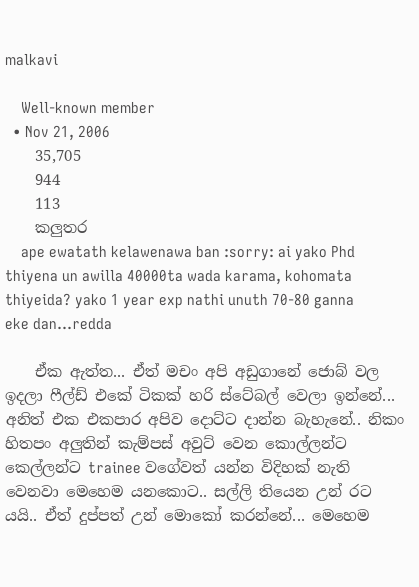malkavi

    Well-known member
  • Nov 21, 2006
    35,705
    944
    113
    කලුතර
    ape ewatath kelawenawa ban :sorry: ai yako Phd thiyena un awilla 40000ta wada karama, kohomata thiyeida? yako 1 year exp nathi unuth 70-80 ganna eke dan...redda

    ඒක ඇත්ත... ඒත් මචං අපි අඩුගානේ ජොබ් වල ඉදලා ෆීල්ඩ් එකේ ටිකක් හරි ස්ටේබල් වෙලා ඉන්නේ... අනිත් එක එකපාර අපිව දොට්ට දාන්න බැහැනේ.. නිකං හිතපං අලුතින් කැම්පස් අවුට් වෙන කොල්ලන්ට කෙල්ලන්ට trainee වගේවත් යන්න විදිහක් නැති වෙනවා මෙහෙම යනකොට.. සල්ලි තියෙන උන් රට යයි.. ඒත් දුප්පත් උන් මොකෝ කරන්නේ... මෙහෙම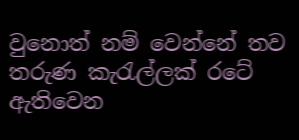වුනොත් නම් වෙන්නේ තව තරුණ කැරැල්ලක් රටේ ඇතිවෙන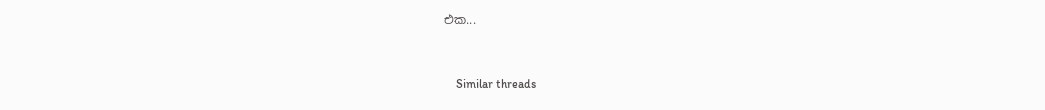එක...


    Similar threads